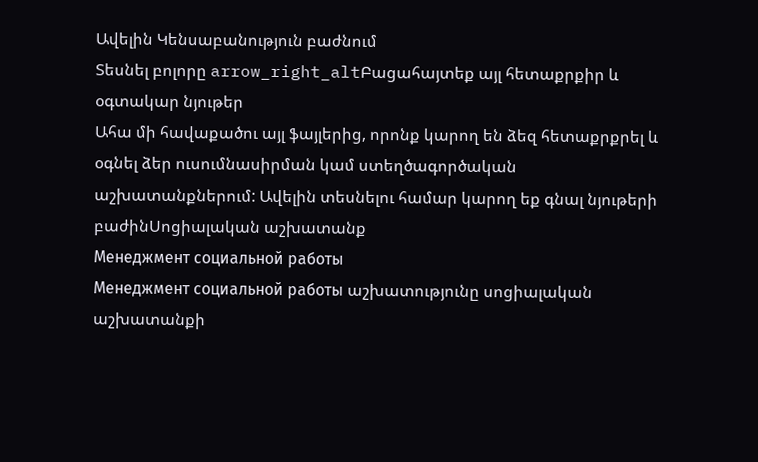Ավելին Կենսաբանություն բաժնում
Տեսնել բոլորը arrow_right_altԲացահայտեք այլ հետաքրքիր և օգտակար նյութեր
Ահա մի հավաքածու այլ ֆայլերից, որոնք կարող են ձեզ հետաքրքրել և օգնել ձեր ուսումնասիրման կամ ստեղծագործական աշխատանքներում: Ավելին տեսնելու համար կարող եք գնալ նյութերի բաժինՍոցիալական աշխատանք
Менеджмент социальной работы
Менеджмент социальной работы աշխատությունը սոցիալական աշխատանքի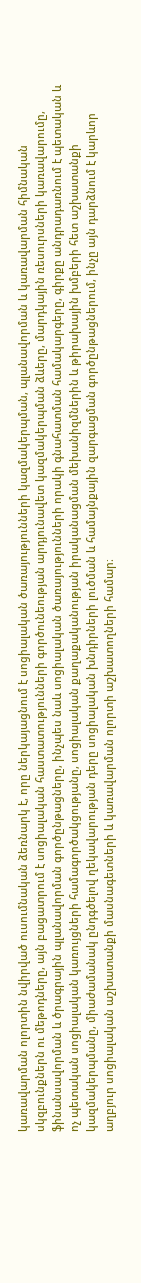կառավարման ոլորտին նվիրված ուսումնական ձեռնարկ է, որը ներկայացնում է սոցիալական ծառայությունների կազմակերպման, պլանավորման և կառավարման հիմնական սկզբունքներն ու մեթոդները, այն բացատրում է սոցիալական հաստատությունների գործունեության արդյունավետ կազմակերպման ձևերը, մարդկային ռեսուրսների կառավարումը, ֆինանսավորման և ծրագրային պլանավորման գործընթացները, ինչպես նաև սոցիալական ծառայությունների որակի գնահատման համակարգերը, գիրքը անդրադառնում է պետական և ոչ պետական սոցիալական կառույցների համագործակցությանը, սոցիալական քաղաքականության իրականացման մեխանիզմներին և թիրախային խմբերի հետ աշխատանքի կազմակերպմանը, միաժամանակ ընդգծելով ղեկավարության դերը սոցիալական խնդիրների լուծման և համայնքային զարգացման գործընթացներում, ինչը այն դարձնում է կարևոր աղբյուր սոցիալական աշխատանքի մասնագետների և կառավարման ոլորտի աշխատողների համար։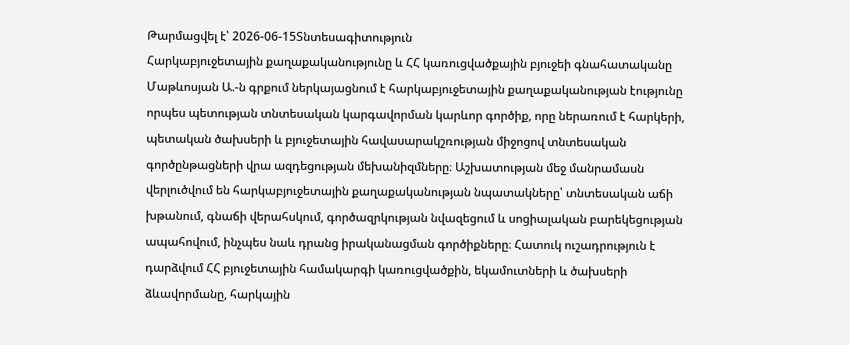Թարմացվել է՝ 2026-06-15Տնտեսագիտություն
Հարկաբյուջետային քաղաքականությունը և ՀՀ կառուցվածքային բյուջեի գնահատականը
Մաթևոսյան Ա.-ն գրքում ներկայացնում է հարկաբյուջետային քաղաքականության էությունը որպես պետության տնտեսական կարգավորման կարևոր գործիք, որը ներառում է հարկերի, պետական ծախսերի և բյուջետային հավասարակշռության միջոցով տնտեսական գործընթացների վրա ազդեցության մեխանիզմները։ Աշխատության մեջ մանրամասն վերլուծվում են հարկաբյուջետային քաղաքականության նպատակները՝ տնտեսական աճի խթանում, գնաճի վերահսկում, գործազրկության նվազեցում և սոցիալական բարեկեցության ապահովում, ինչպես նաև դրանց իրականացման գործիքները։ Հատուկ ուշադրություն է դարձվում ՀՀ բյուջետային համակարգի կառուցվածքին, եկամուտների և ծախսերի ձևավորմանը, հարկային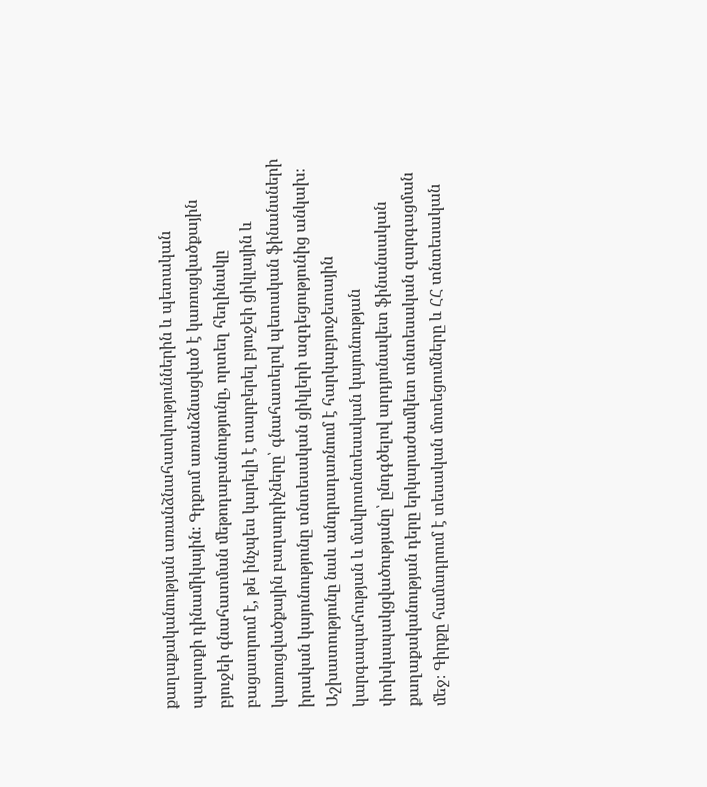քաղաքականության առանձնահատկություններին և պետական պարտքի դինամիկային։ Գրքում առանձնացված է կառուցվածքային բյուջեի գնահատման մեթոդաբանությունը, որտեղ հեղինակը բացատրում է, թե ինչպես կարելի է տարբերել բյուջեի ցիկլային և կառուցվածքային բաղադրիչները՝ գնահատելով պետական ֆինանսների իրական կայունությունը տնտեսական ցիկլերի ազդեցությունից անկախ։ Աշխատությունը նաև անդրադառնում է հարկաբյուջետային կարգապահության և մակրոտնտեսական կայունության փոխկապակցվածությանը՝ ընդգծելով արդյունավետ ֆինանսական քաղաքականության դերը երկարաժամկետ տնտեսական զարգացման մեջ։ Գիրքը համադրում է տեսական մոտեցումները և ՀՀ տնտեսական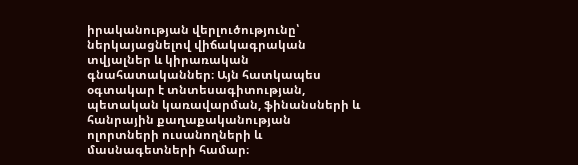իրականության վերլուծությունը՝ ներկայացնելով վիճակագրական տվյալներ և կիրառական գնահատականներ։ Այն հատկապես օգտակար է տնտեսագիտության, պետական կառավարման, ֆինանսների և հանրային քաղաքականության ոլորտների ուսանողների և մասնագետների համար։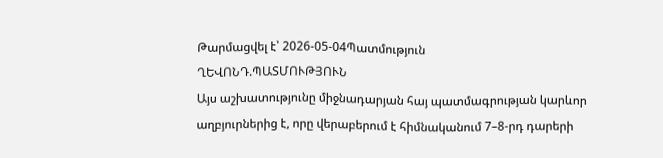Թարմացվել է՝ 2026-05-04Պատմություն
ՂԵՎՈՆԴ.ՊԱՏՄՈՒԹՅՈՒՆ
Այս աշխատությունը միջնադարյան հայ պատմագրության կարևոր աղբյուրներից է, որը վերաբերում է հիմնականում 7–8-րդ դարերի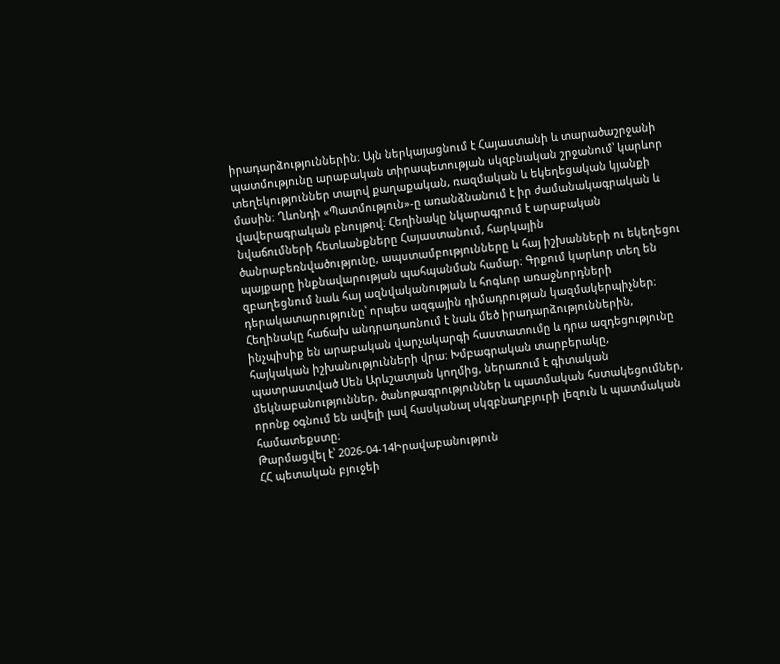իրադարձություններին։ Այն ներկայացնում է Հայաստանի և տարածաշրջանի պատմությունը արաբական տիրապետության սկզբնական շրջանում՝ կարևոր տեղեկություններ տալով քաղաքական, ռազմական և եկեղեցական կյանքի մասին։ Ղևոնդի «Պատմություն»-ը առանձնանում է իր ժամանակագրական և վավերագրական բնույթով։ Հեղինակը նկարագրում է արաբական նվաճումների հետևանքները Հայաստանում, հարկային ծանրաբեռնվածությունը, ապստամբությունները և հայ իշխանների ու եկեղեցու պայքարը ինքնավարության պահպանման համար։ Գրքում կարևոր տեղ են զբաղեցնում նաև հայ ազնվականության և հոգևոր առաջնորդների դերակատարությունը՝ որպես ազգային դիմադրության կազմակերպիչներ։ Հեղինակը հաճախ անդրադառնում է նաև մեծ իրադարձություններին, ինչպիսիք են արաբական վարչակարգի հաստատումը և դրա ազդեցությունը հայկական իշխանությունների վրա։ Խմբագրական տարբերակը, պատրաստված Սեն Արևշատյան կողմից, ներառում է գիտական մեկնաբանություններ, ծանոթագրություններ և պատմական հստակեցումներ, որոնք օգնում են ավելի լավ հասկանալ սկզբնաղբյուրի լեզուն և պատմական համատեքստը։
Թարմացվել է՝ 2026-04-14Իրավաբանություն
ՀՀ պետական բյուջեի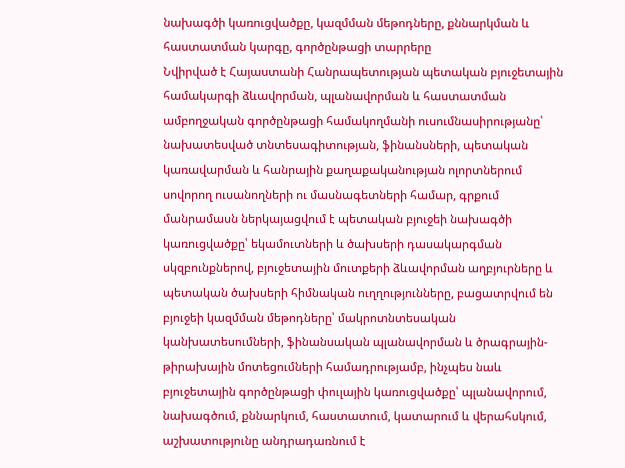նախագծի կառուցվածքը, կազմման մեթոդները, քննարկման և հաստատման կարգը, գործընթացի տարրերը
Նվիրված է Հայաստանի Հանրապետության պետական բյուջետային համակարգի ձևավորման, պլանավորման և հաստատման ամբողջական գործընթացի համակողմանի ուսումնասիրությանը՝ նախատեսված տնտեսագիտության, ֆինանսների, պետական կառավարման և հանրային քաղաքականության ոլորտներում սովորող ուսանողների ու մասնագետների համար, գրքում մանրամասն ներկայացվում է պետական բյուջեի նախագծի կառուցվածքը՝ եկամուտների և ծախսերի դասակարգման սկզբունքներով, բյուջետային մուտքերի ձևավորման աղբյուրները և պետական ծախսերի հիմնական ուղղությունները, բացատրվում են բյուջեի կազմման մեթոդները՝ մակրոտնտեսական կանխատեսումների, ֆինանսական պլանավորման և ծրագրային-թիրախային մոտեցումների համադրությամբ, ինչպես նաև բյուջետային գործընթացի փուլային կառուցվածքը՝ պլանավորում, նախագծում, քննարկում, հաստատում, կատարում և վերահսկում, աշխատությունը անդրադառնում է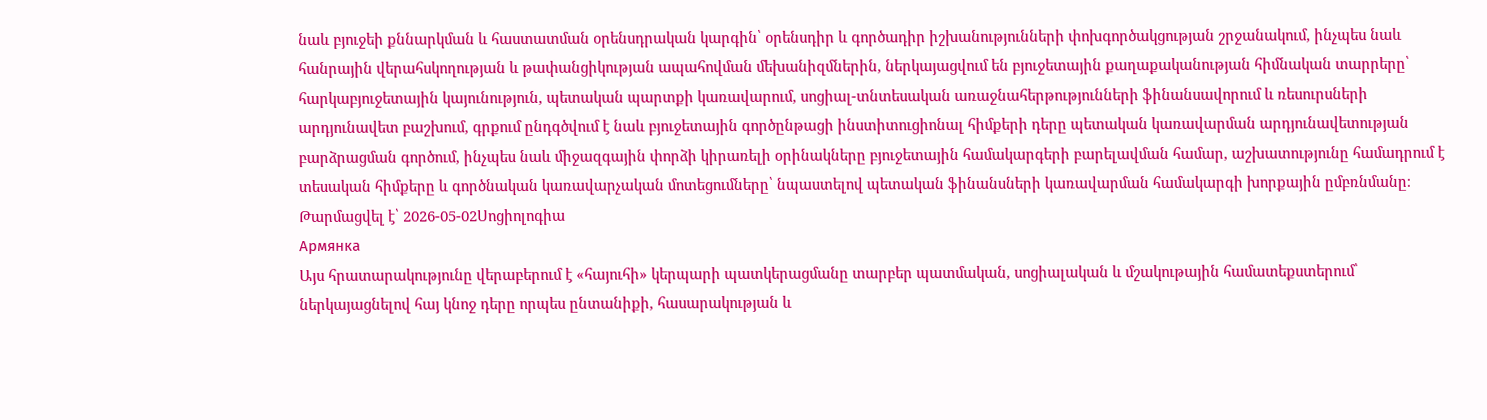նաև բյուջեի քննարկման և հաստատման օրենսդրական կարգին՝ օրենսդիր և գործադիր իշխանությունների փոխգործակցության շրջանակում, ինչպես նաև հանրային վերահսկողության և թափանցիկության ապահովման մեխանիզմներին, ներկայացվում են բյուջետային քաղաքականության հիմնական տարրերը՝ հարկաբյուջետային կայունություն, պետական պարտքի կառավարում, սոցիալ-տնտեսական առաջնահերթությունների ֆինանսավորում և ռեսուրսների արդյունավետ բաշխում, գրքում ընդգծվում է նաև բյուջետային գործընթացի ինստիտուցիոնալ հիմքերի դերը պետական կառավարման արդյունավետության բարձրացման գործում, ինչպես նաև միջազգային փորձի կիրառելի օրինակները բյուջետային համակարգերի բարելավման համար, աշխատությունը համադրում է տեսական հիմքերը և գործնական կառավարչական մոտեցումները՝ նպաստելով պետական ֆինանսների կառավարման համակարգի խորքային ըմբռնմանը։
Թարմացվել է՝ 2026-05-02Սոցիոլոգիա
Армянка
Այս հրատարակությունը վերաբերում է «հայուհի» կերպարի պատկերացմանը տարբեր պատմական, սոցիալական և մշակութային համատեքստերում՝ ներկայացնելով հայ կնոջ դերը որպես ընտանիքի, հասարակության և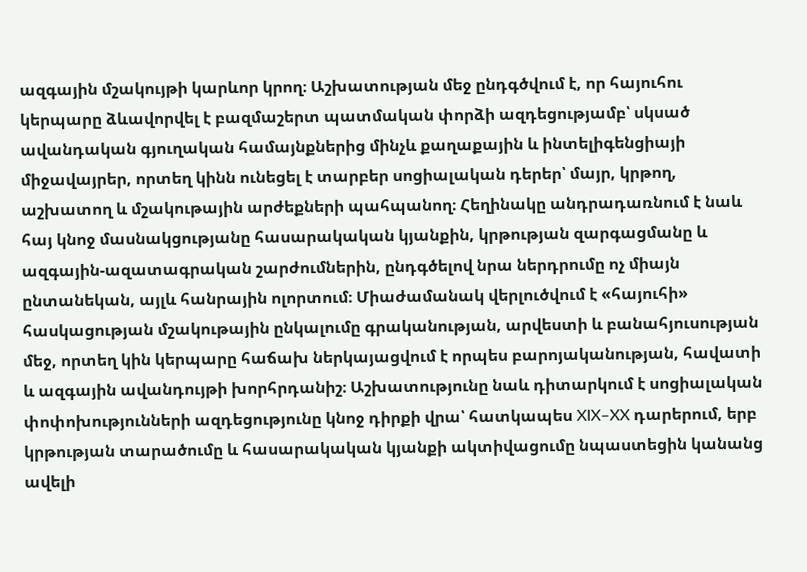ազգային մշակույթի կարևոր կրող։ Աշխատության մեջ ընդգծվում է, որ հայուհու կերպարը ձևավորվել է բազմաշերտ պատմական փորձի ազդեցությամբ՝ սկսած ավանդական գյուղական համայնքներից մինչև քաղաքային և ինտելիգենցիայի միջավայրեր, որտեղ կինն ունեցել է տարբեր սոցիալական դերեր՝ մայր, կրթող, աշխատող և մշակութային արժեքների պահպանող։ Հեղինակը անդրադառնում է նաև հայ կնոջ մասնակցությանը հասարակական կյանքին, կրթության զարգացմանը և ազգային-ազատագրական շարժումներին, ընդգծելով նրա ներդրումը ոչ միայն ընտանեկան, այլև հանրային ոլորտում։ Միաժամանակ վերլուծվում է «հայուհի» հասկացության մշակութային ընկալումը գրականության, արվեստի և բանահյուսության մեջ, որտեղ կին կերպարը հաճախ ներկայացվում է որպես բարոյականության, հավատի և ազգային ավանդույթի խորհրդանիշ։ Աշխատությունը նաև դիտարկում է սոցիալական փոփոխությունների ազդեցությունը կնոջ դիրքի վրա՝ հատկապես XIX–XX դարերում, երբ կրթության տարածումը և հասարակական կյանքի ակտիվացումը նպաստեցին կանանց ավելի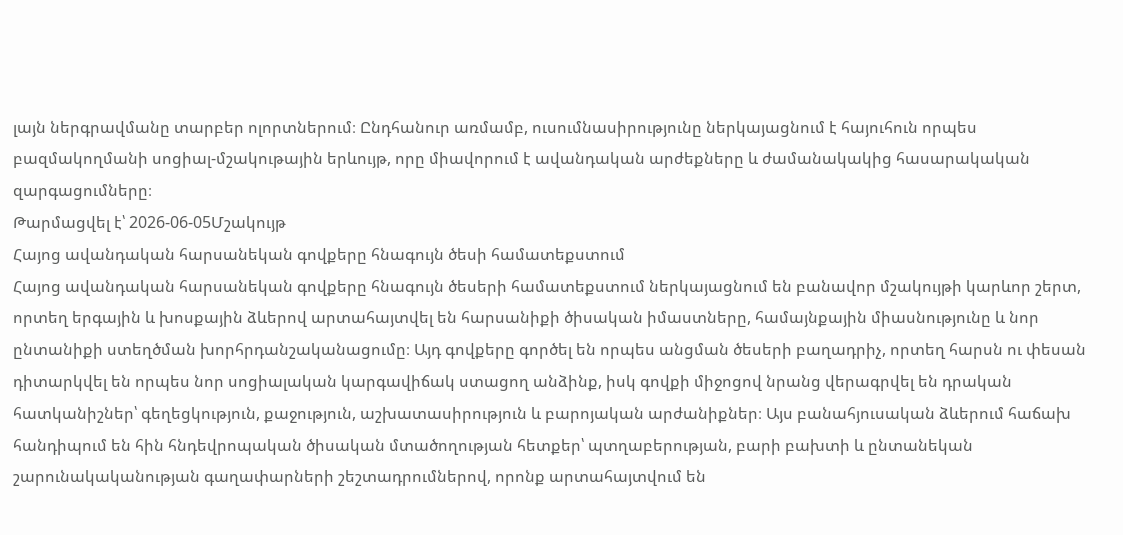լայն ներգրավմանը տարբեր ոլորտներում։ Ընդհանուր առմամբ, ուսումնասիրությունը ներկայացնում է հայուհուն որպես բազմակողմանի սոցիալ-մշակութային երևույթ, որը միավորում է ավանդական արժեքները և ժամանակակից հասարակական զարգացումները։
Թարմացվել է՝ 2026-06-05Մշակույթ
Հայոց ավանդական հարսանեկան գովքերը հնագույն ծեսի համատեքստում
Հայոց ավանդական հարսանեկան գովքերը հնագույն ծեսերի համատեքստում ներկայացնում են բանավոր մշակույթի կարևոր շերտ, որտեղ երգային և խոսքային ձևերով արտահայտվել են հարսանիքի ծիսական իմաստները, համայնքային միասնությունը և նոր ընտանիքի ստեղծման խորհրդանշականացումը։ Այդ գովքերը գործել են որպես անցման ծեսերի բաղադրիչ, որտեղ հարսն ու փեսան դիտարկվել են որպես նոր սոցիալական կարգավիճակ ստացող անձինք, իսկ գովքի միջոցով նրանց վերագրվել են դրական հատկանիշներ՝ գեղեցկություն, քաջություն, աշխատասիրություն և բարոյական արժանիքներ։ Այս բանահյուսական ձևերում հաճախ հանդիպում են հին հնդեվրոպական ծիսական մտածողության հետքեր՝ պտղաբերության, բարի բախտի և ընտանեկան շարունակականության գաղափարների շեշտադրումներով, որոնք արտահայտվում են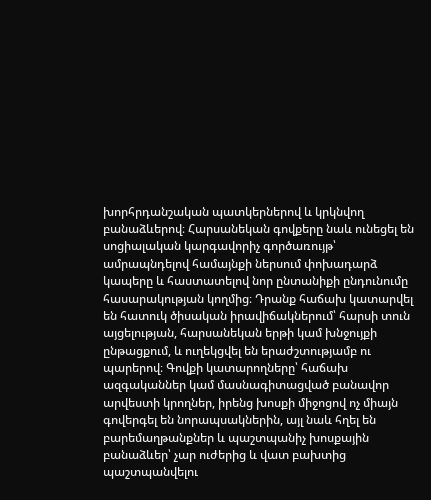խորհրդանշական պատկերներով և կրկնվող բանաձևերով։ Հարսանեկան գովքերը նաև ունեցել են սոցիալական կարգավորիչ գործառույթ՝ ամրապնդելով համայնքի ներսում փոխադարձ կապերը և հաստատելով նոր ընտանիքի ընդունումը հասարակության կողմից։ Դրանք հաճախ կատարվել են հատուկ ծիսական իրավիճակներում՝ հարսի տուն այցելության, հարսանեկան երթի կամ խնջույքի ընթացքում, և ուղեկցվել են երաժշտությամբ ու պարերով։ Գովքի կատարողները՝ հաճախ ազգականներ կամ մասնագիտացված բանավոր արվեստի կրողներ, իրենց խոսքի միջոցով ոչ միայն գովերգել են նորապսակներին, այլ նաև հղել են բարեմաղթանքներ և պաշտպանիչ խոսքային բանաձևեր՝ չար ուժերից և վատ բախտից պաշտպանվելու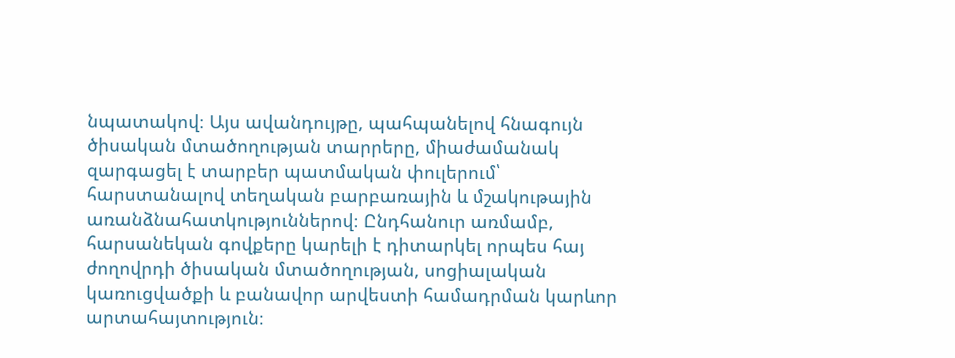նպատակով։ Այս ավանդույթը, պահպանելով հնագույն ծիսական մտածողության տարրերը, միաժամանակ զարգացել է տարբեր պատմական փուլերում՝ հարստանալով տեղական բարբառային և մշակութային առանձնահատկություններով։ Ընդհանուր առմամբ, հարսանեկան գովքերը կարելի է դիտարկել որպես հայ ժողովրդի ծիսական մտածողության, սոցիալական կառուցվածքի և բանավոր արվեստի համադրման կարևոր արտահայտություն։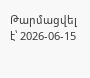Թարմացվել է՝ 2026-06-15